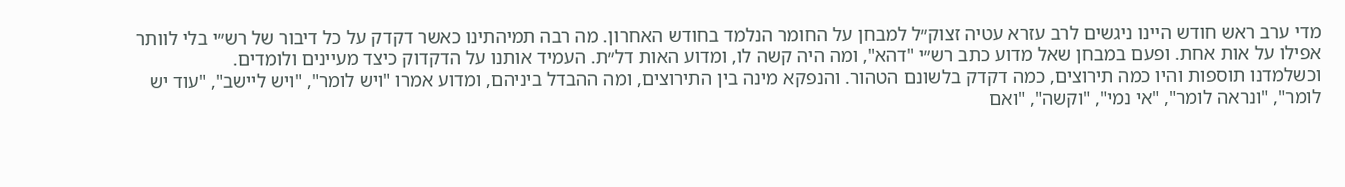מדי ערב ראש חודש היינו ניגשים לרב עזרא עטיה זצוק״ל למבחן על החומר הנלמד בחודש האחרון. מה רבה תמיהתינו כאשר דקדק על כל דיבור של רש״י בלי לוותר אפילו על אות אחת. ופעם במבחן שאל מדוע כתב רש״י "דהא", ומה היה קשה לו, ומדוע האות דל״ת. העמיד אותנו על הדקדוק כיצד מעיינים ולומדים.
וכשלמדנו תוספות והיו כמה תירוצים, כמה דקדק בלשונם הטהור. והנפקא מינה בין התירוצים, ומה ההבדל ביניהם, ומדוע אמרו "ויש לומר", "ויש ליישב", "עוד יש לומר", "ונראה לומר", "אי נמי", "וקשה", "ואם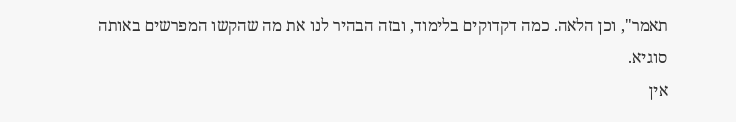תאמר", וכן הלאה. כמה דקדוקים בלימוד, ובזה הבהיר לנו את מה שהקשו המפרשים באותה סוגיא.
אין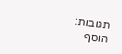תגובות:
הוסף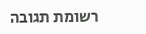רשומת תגובה